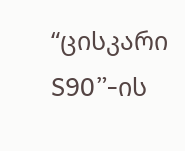“ცისკარი S90”-ის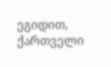ეგიდით, ქართველი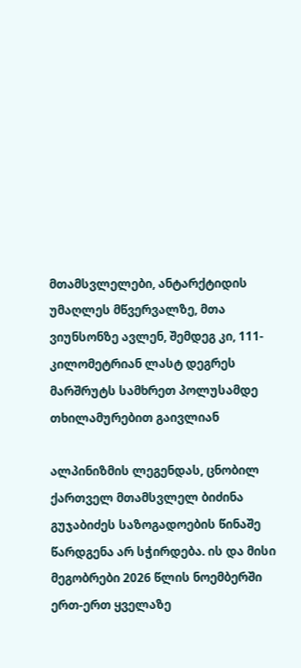მთამსვლელები, ანტარქტიდის უმაღლეს მწვერვალზე, მთა ვიუნსონზე ავლენ, შემდეგ კი, 111-კილომეტრიან ლასტ დეგრეს მარშრუტს სამხრეთ პოლუსამდე თხილამურებით გაივლიან

ალპინიზმის ლეგენდას, ცნობილ ქართველ მთამსვლელ ბიძინა გუჯაბიძეს საზოგადოების წინაშე წარდგენა არ სჭირდება. ის და მისი მეგობრები 2026 წლის ნოემბერში ერთ-ერთ ყველაზე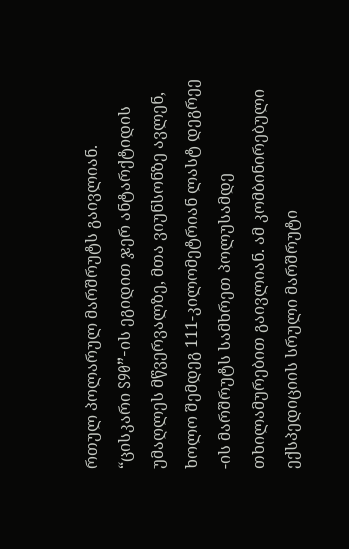რთულ პოლარულ მარშრუტს გაივლიან. “ცისკარი S90”-ის ეგიდით ჯერ ანტარქტიდის უმაღლეს მწვერვალზე, მთა ვიუნსონზე ავლენ, ხოლო შემდეგ 111-კილომეტრიან ლასტ დეგრეე -ის მარშრუტს სამხრეთ პოლუსამდე თხილამურებით გაივლიან. ამ კომბინირებული ექსპედიციის სრული მარშრუტი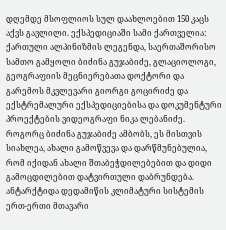დღემდე მსოფლიოს სულ დაახლოებით 150 კაცს აქვს გავლილი. ექსპედიციაში სამი ქართველია: ქართული ალპინიზმის ლეგენდა, საერთაშორისო სამთო გამყოლი ბიძინა გუჯაბიძე, გლაციოლოგი, გეოგრაფიის მეცნიერებათა დოქტორი და გარემოს მკვლევარი გიორგი გოცირიძე და ექსტრემალური ექსპედიციებისა და დოკუმენტური პროექტების ვიდეოგრაფი ნიკა ლებანიძე.
როგორც ბიძინა გუჯაბიძე ამბობს, ეს მისთვის სიახლეა, ახალი გამოწვევა და დარწმუნებულია, რომ იქიდან ახალი შთაბეჭდილებებით და დიდი გამოცდილებით დატვირთული დაბრუნდება.
ანტარქტიდა დედამიწის კლიმატური სისტემის ერთ-ერთი მთავარი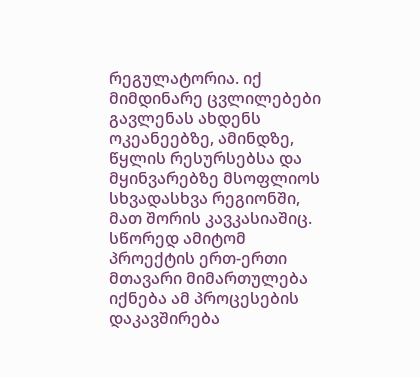რეგულატორია. იქ მიმდინარე ცვლილებები გავლენას ახდენს ოკეანეებზე, ამინდზე, წყლის რესურსებსა და მყინვარებზე მსოფლიოს სხვადასხვა რეგიონში, მათ შორის კავკასიაშიც. სწორედ ამიტომ პროექტის ერთ-ერთი მთავარი მიმართულება იქნება ამ პროცესების დაკავშირება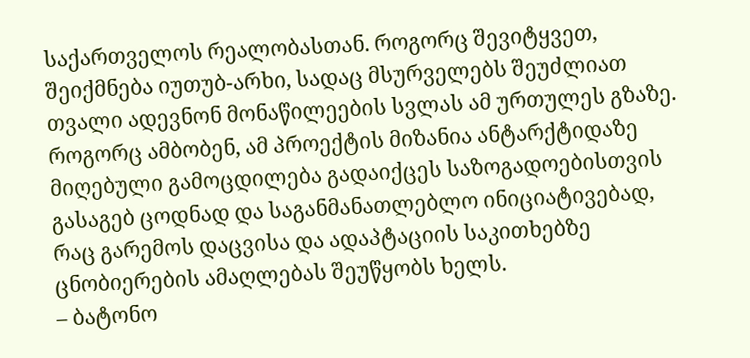საქართველოს რეალობასთან. როგორც შევიტყვეთ, შეიქმნება იუთუბ-არხი, სადაც მსურველებს შეუძლიათ თვალი ადევნონ მონაწილეების სვლას ამ ურთულეს გზაზე. როგორც ამბობენ, ამ პროექტის მიზანია ანტარქტიდაზე მიღებული გამოცდილება გადაიქცეს საზოგადოებისთვის გასაგებ ცოდნად და საგანმანათლებლო ინიციატივებად, რაც გარემოს დაცვისა და ადაპტაციის საკითხებზე ცნობიერების ამაღლებას შეუწყობს ხელს.
– ბატონო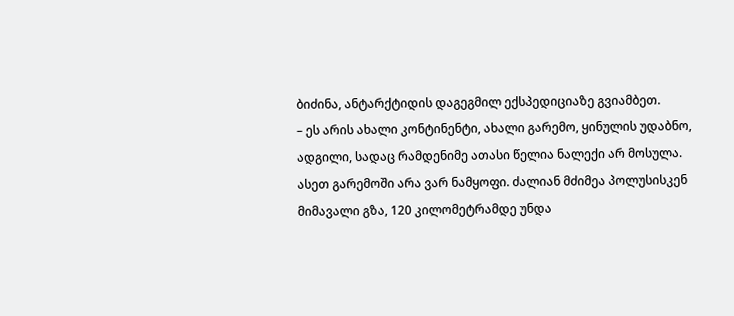ბიძინა, ანტარქტიდის დაგეგმილ ექსპედიციაზე გვიამბეთ.
– ეს არის ახალი კონტინენტი, ახალი გარემო, ყინულის უდაბნო, ადგილი, სადაც რამდენიმე ათასი წელია ნალექი არ მოსულა. ასეთ გარემოში არა ვარ ნამყოფი. ძალიან მძიმეა პოლუსისკენ მიმავალი გზა, 120 კილომეტრამდე უნდა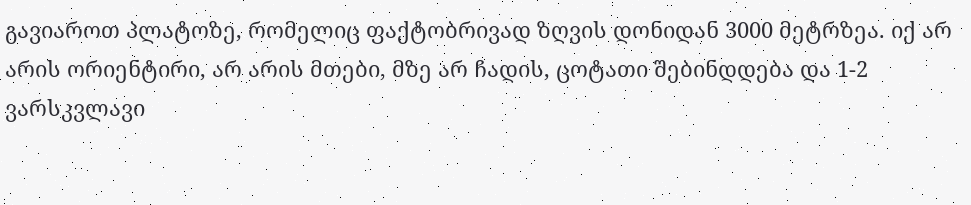გავიაროთ პლატოზე, რომელიც ფაქტობრივად ზღვის დონიდან 3000 მეტრზეა. იქ არ არის ორიენტირი, არ არის მთები, მზე არ ჩადის, ცოტათი შებინდდება და 1-2 ვარსკვლავი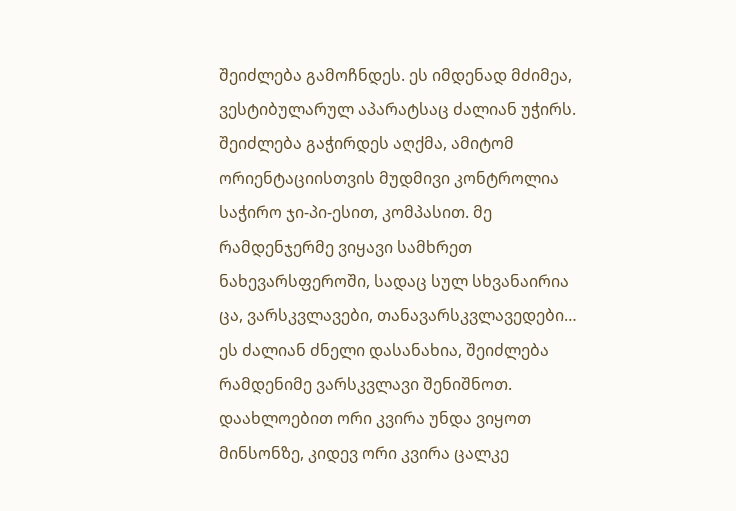შეიძლება გამოჩნდეს. ეს იმდენად მძიმეა, ვესტიბულარულ აპარატსაც ძალიან უჭირს. შეიძლება გაჭირდეს აღქმა, ამიტომ ორიენტაციისთვის მუდმივი კონტროლია საჭირო ჯი-პი-ესით, კომპასით. მე რამდენჯერმე ვიყავი სამხრეთ ნახევარსფეროში, სადაც სულ სხვანაირია ცა, ვარსკვლავები, თანავარსკვლავედები… ეს ძალიან ძნელი დასანახია, შეიძლება რამდენიმე ვარსკვლავი შენიშნოთ. დაახლოებით ორი კვირა უნდა ვიყოთ მინსონზე, კიდევ ორი კვირა ცალკე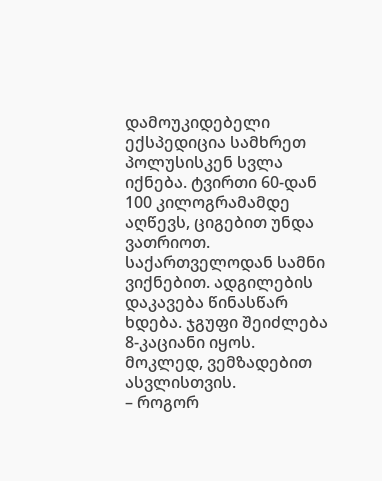დამოუკიდებელი ექსპედიცია სამხრეთ პოლუსისკენ სვლა იქნება. ტვირთი 60-დან 100 კილოგრამამდე აღწევს, ციგებით უნდა ვათრიოთ. საქართველოდან სამნი ვიქნებით. ადგილების დაკავება წინასწარ ხდება. ჯგუფი შეიძლება 8-კაციანი იყოს. მოკლედ, ვემზადებით ასვლისთვის.
– როგორ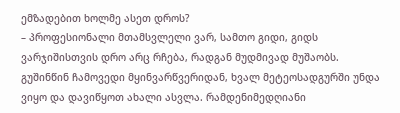ემზადებით ხოლმე ასეთ დროს?
– პროფესიონალი მთამსვლელი ვარ, სამთო გიდი, გიდს ვარჯიშისთვის დრო არც რჩება, რადგან მუდმივად მუშაობს. გუშინწინ ჩამოვედი მყინვარწვერიდან, ხვალ მეტეოსადგურში უნდა ვიყო და დავიწყოთ ახალი ასვლა. რამდენიმედღიანი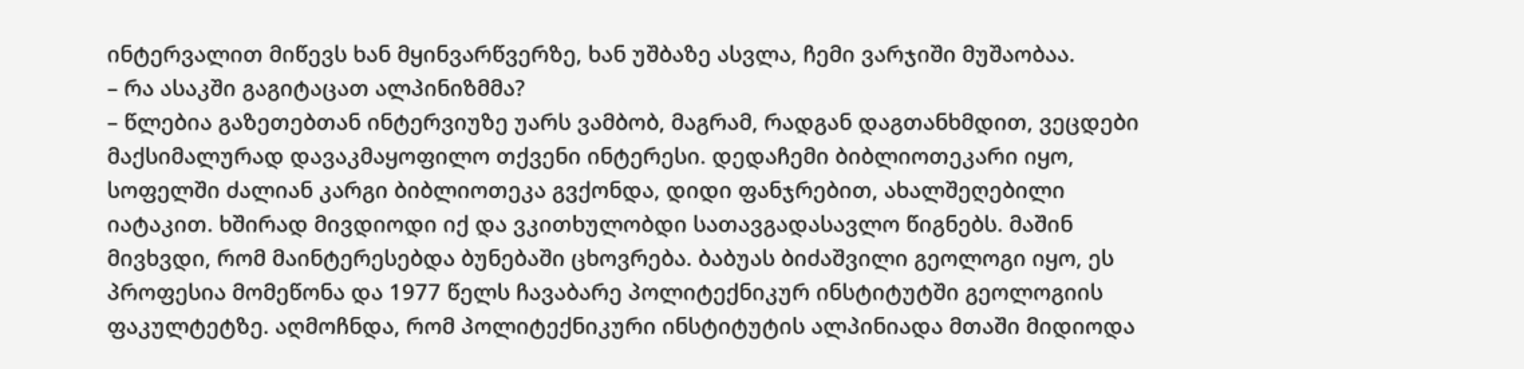ინტერვალით მიწევს ხან მყინვარწვერზე, ხან უშბაზე ასვლა, ჩემი ვარჯიში მუშაობაა.
– რა ასაკში გაგიტაცათ ალპინიზმმა?
– წლებია გაზეთებთან ინტერვიუზე უარს ვამბობ, მაგრამ, რადგან დაგთანხმდით, ვეცდები მაქსიმალურად დავაკმაყოფილო თქვენი ინტერესი. დედაჩემი ბიბლიოთეკარი იყო, სოფელში ძალიან კარგი ბიბლიოთეკა გვქონდა, დიდი ფანჯრებით, ახალშეღებილი იატაკით. ხშირად მივდიოდი იქ და ვკითხულობდი სათავგადასავლო წიგნებს. მაშინ მივხვდი, რომ მაინტერესებდა ბუნებაში ცხოვრება. ბაბუას ბიძაშვილი გეოლოგი იყო, ეს პროფესია მომეწონა და 1977 წელს ჩავაბარე პოლიტექნიკურ ინსტიტუტში გეოლოგიის ფაკულტეტზე. აღმოჩნდა, რომ პოლიტექნიკური ინსტიტუტის ალპინიადა მთაში მიდიოდა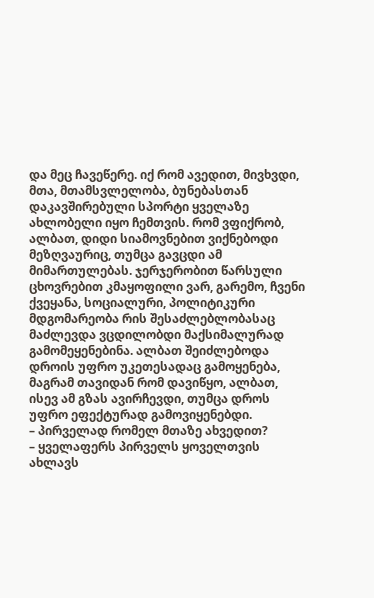და მეც ჩავეწერე. იქ რომ ავედით, მივხვდი, მთა, მთამსვლელობა, ბუნებასთან დაკავშირებული სპორტი ყველაზე ახლობელი იყო ჩემთვის. რომ ვფიქრობ, ალბათ, დიდი სიამოვნებით ვიქნებოდი მეზღვაურიც, თუმცა გავცდი ამ მიმართულებას. ჯერჯერობით წარსული ცხოვრებით კმაყოფილი ვარ, გარემო, ჩვენი ქვეყანა, სოციალური, პოლიტიკური მდგომარეობა რის შესაძლებლობასაც მაძლევდა ვცდილობდი მაქსიმალურად გამომეყენებინა. ალბათ შეიძლებოდა დროის უფრო უკეთესადაც გამოყენება, მაგრამ თავიდან რომ დავიწყო, ალბათ, ისევ ამ გზას ავირჩევდი, თუმცა დროს უფრო ეფექტურად გამოვიყენებდი.
– პირველად რომელ მთაზე ახვედით?
– ყველაფერს პირველს ყოველთვის ახლავს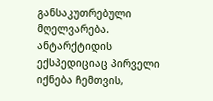განსაკუთრებული მღელვარება. ანტარქტიდის ექსპედიციაც პირველი იქნება ჩემთვის,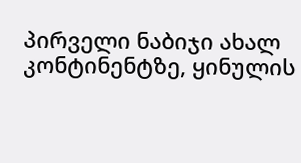პირველი ნაბიჯი ახალ კონტინენტზე, ყინულის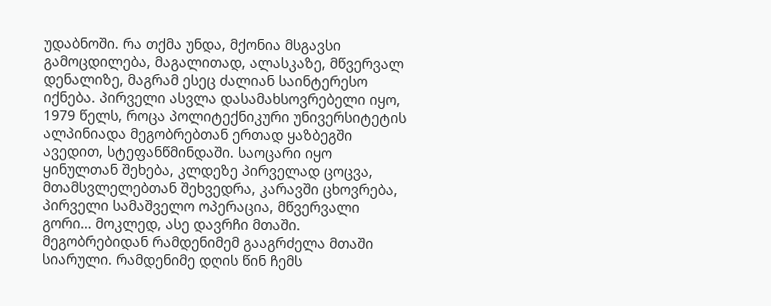უდაბნოში. რა თქმა უნდა, მქონია მსგავსი გამოცდილება, მაგალითად, ალასკაზე, მწვერვალ დენალიზე, მაგრამ ესეც ძალიან საინტერესო იქნება. პირველი ასვლა დასამახსოვრებელი იყო, 1979 წელს, როცა პოლიტექნიკური უნივერსიტეტის ალპინიადა მეგობრებთან ერთად ყაზბეგში ავედით, სტეფანწმინდაში. საოცარი იყო ყინულთან შეხება, კლდეზე პირველად ცოცვა, მთამსვლელებთან შეხვედრა, კარავში ცხოვრება, პირველი სამაშველო ოპერაცია, მწვერვალი გორი… მოკლედ, ასე დავრჩი მთაში. მეგობრებიდან რამდენიმემ გააგრძელა მთაში სიარული. რამდენიმე დღის წინ ჩემს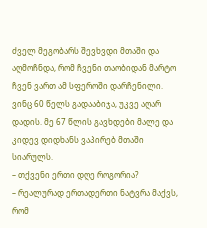ძველ მეგობარს შევხვდი მთაში და აღმოჩნდა, რომ ჩვენი თაობიდან მარტო ჩვენ ვართ ამ სფეროში დარჩენილი. ვინც 60 წელს გადააბიჯა, უკვე აღარ დადის. მე 67 წლის გავხდები მალე და კიდევ დიდხანს ვაპირებ მთაში სიარულს.
– თქვენი ერთი დღე როგორია?
– რეალურად ერთადერთი ნატვრა მაქვს, რომ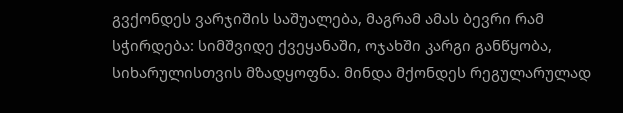გვქონდეს ვარჯიშის საშუალება, მაგრამ ამას ბევრი რამ სჭირდება: სიმშვიდე ქვეყანაში, ოჯახში კარგი განწყობა, სიხარულისთვის მზადყოფნა. მინდა მქონდეს რეგულარულად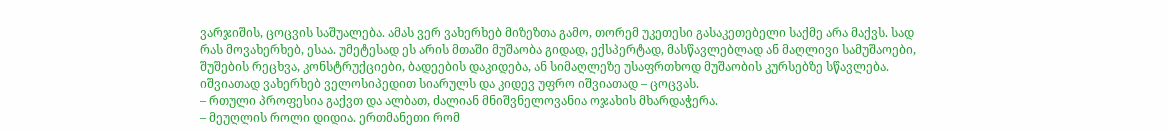ვარჯიშის, ცოცვის საშუალება. ამას ვერ ვახერხებ მიზეზთა გამო, თორემ უკეთესი გასაკეთებელი საქმე არა მაქვს. სად რას მოვახერხებ, ესაა. უმეტესად ეს არის მთაში მუშაობა გიდად, ექსპერტად, მასწავლებლად ან მაღლივი სამუშაოები, შუშების რეცხვა, კონსტრუქციები, ბადეების დაკიდება, ან სიმაღლეზე უსაფრთხოდ მუშაობის კურსებზე სწავლება. იშვიათად ვახერხებ ველოსიპედით სიარულს და კიდევ უფრო იშვიათად – ცოცვას.
– რთული პროფესია გაქვთ და ალბათ, ძალიან მნიშვნელოვანია ოჯახის მხარდაჭერა.
– მეუღლის როლი დიდია. ერთმანეთი რომ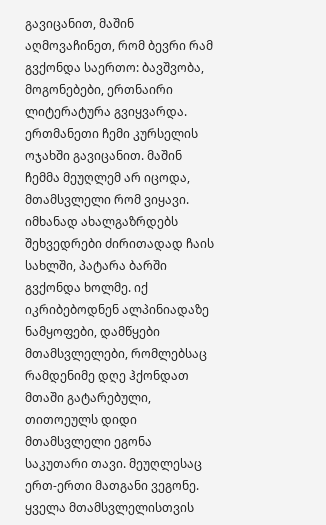გავიცანით, მაშინ აღმოვაჩინეთ, რომ ბევრი რამ გვქონდა საერთო: ბავშვობა, მოგონებები, ერთნაირი ლიტერატურა გვიყვარდა. ერთმანეთი ჩემი კურსელის ოჯახში გავიცანით. მაშინ ჩემმა მეუღლემ არ იცოდა, მთამსვლელი რომ ვიყავი. იმხანად ახალგაზრდებს შეხვედრები ძირითადად ჩაის სახლში, პატარა ბარში გვქონდა ხოლმე. იქ იკრიბებოდნენ ალპინიადაზე ნამყოფები, დამწყები მთამსვლელები, რომლებსაც რამდენიმე დღე ჰქონდათ მთაში გატარებული, თითოეულს დიდი მთამსვლელი ეგონა საკუთარი თავი. მეუღლესაც ერთ-ერთი მათგანი ვეგონე. ყველა მთამსვლელისთვის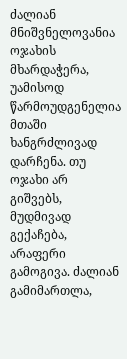ძალიან მნიშვნელოვანია ოჯახის მხარდაჭერა, უამისოდ წარმოუდგენელია მთაში ხანგრძლივად დარჩენა. თუ ოჯახი არ გიშვებს, მუდმივად გექაჩება, არაფერი გამოგივა. ძალიან გამიმართლა,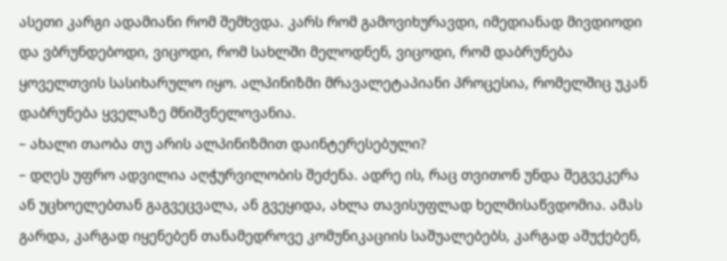ასეთი კარგი ადამიანი რომ შემხვდა. კარს რომ გამოვიხურავდი, იმედიანად მივდიოდი და ვბრუნდებოდი, ვიცოდი, რომ სახლში მელოდნენ, ვიცოდი, რომ დაბრუნება ყოველთვის სასიხარულო იყო. ალპინიზმი მრავალეტაპიანი პროცესია, რომელშიც უკან დაბრუნება ყველაზე მნიშვნელოვანია.
– ახალი თაობა თუ არის ალპინიზმით დაინტერესებული?
– დღეს უფრო ადვილია აღჭურვილობის შეძენა. ადრე ის, რაც თვითონ უნდა შეგვეკერა ან უცხოელებთან გაგვეცვალა, ან გვეყიდა, ახლა თავისუფლად ხელმისაწვდომია. ამას გარდა, კარგად იყენებენ თანამედროვე კომუნიკაციის საშუალებებს, კარგად აშუქებენ,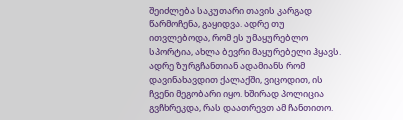შეიძლება საკუთარი თავის კარგად წარმოჩენა, გაყიდვა. ადრე თუ ითვლებოდა, რომ ეს უმაყურებლო სპორტია, ახლა ბევრი მაყურებელი ჰყავს. ადრე ზურგჩანთიან ადამიანს რომ დავინახავდით ქალაქში, ვიცოდით, ის ჩვენი მეგობარი იყო. ხშირად პოლიცია გვჩხრეკდა, რას დაათრევთ ამ ჩანთითო.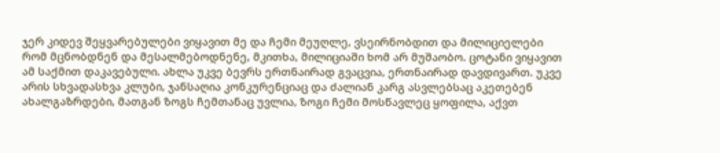ჯერ კიდევ შეყვარებულები ვიყავით მე და ჩემი მეუღლე, ვსეირნობდით და მილიციელები რომ მცნობდნენ და მესალმებოდნენე, მკითხა, მილიციაში ხომ არ მუშაობო. ცოტანი ვიყავით ამ საქმით დაკავებული. ახლა უკვე ბევრს ერთნაირად გვაცვია, ერთნაირად დავდივართ. უკვე არის სხვადასხვა კლუბი, ჯანსაღია კონკურენციაც და ძალიან კარგ ასვლებსაც აკეთებენ ახალგაზრდები, მათგან ზოგს ჩემთანაც უვლია, ზოგი ჩემი მოსწავლეც ყოფილა, აქვთ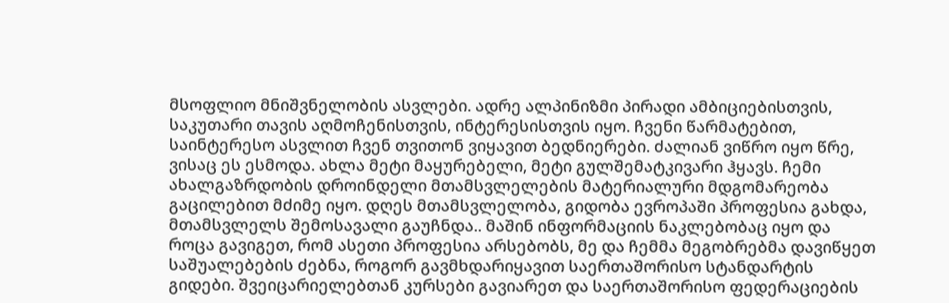მსოფლიო მნიშვნელობის ასვლები. ადრე ალპინიზმი პირადი ამბიციებისთვის, საკუთარი თავის აღმოჩენისთვის, ინტერესისთვის იყო. ჩვენი წარმატებით, საინტერესო ასვლით ჩვენ თვითონ ვიყავით ბედნიერები. ძალიან ვიწრო იყო წრე, ვისაც ეს ესმოდა. ახლა მეტი მაყურებელი, მეტი გულშემატკივარი ჰყავს. ჩემი ახალგაზრდობის დროინდელი მთამსვლელების მატერიალური მდგომარეობა გაცილებით მძიმე იყო. დღეს მთამსვლელობა, გიდობა ევროპაში პროფესია გახდა, მთამსვლელს შემოსავალი გაუჩნდა.. მაშინ ინფორმაციის ნაკლებობაც იყო და როცა გავიგეთ, რომ ასეთი პროფესია არსებობს, მე და ჩემმა მეგობრებმა დავიწყეთ საშუალებების ძებნა, როგორ გავმხდარიყავით საერთაშორისო სტანდარტის გიდები. შვეიცარიელებთან კურსები გავიარეთ და საერთაშორისო ფედერაციების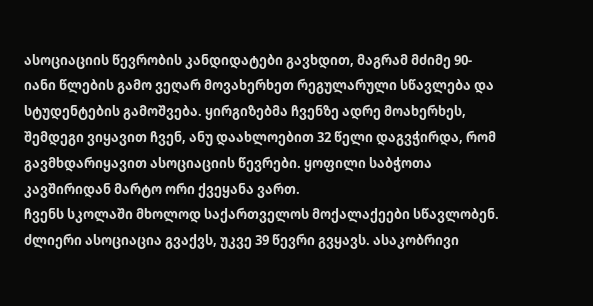ასოციაციის წევრობის კანდიდატები გავხდით, მაგრამ მძიმე 90-იანი წლების გამო ვეღარ მოვახერხეთ რეგულარული სწავლება და სტუდენტების გამოშვება. ყირგიზებმა ჩვენზე ადრე მოახერხეს, შემდეგი ვიყავით ჩვენ, ანუ დაახლოებით 32 წელი დაგვჭირდა, რომ გავმხდარიყავით ასოციაციის წევრები. ყოფილი საბჭოთა კავშირიდან მარტო ორი ქვეყანა ვართ.
ჩვენს სკოლაში მხოლოდ საქართველოს მოქალაქეები სწავლობენ. ძლიერი ასოციაცია გვაქვს, უკვე 39 წევრი გვყავს. ასაკობრივი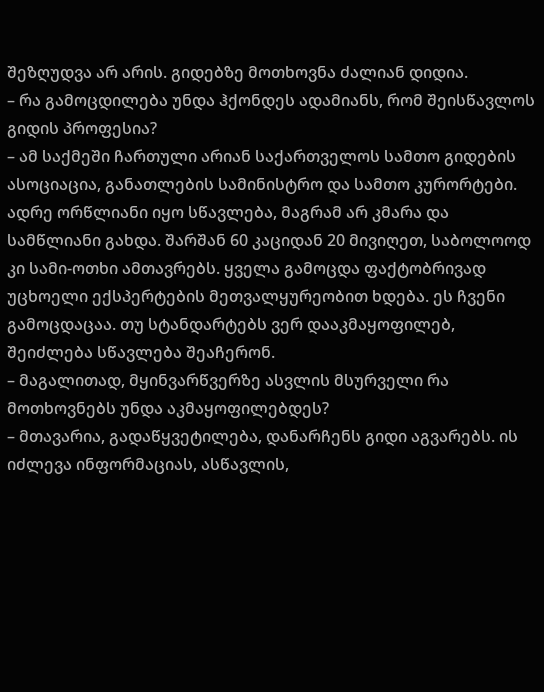შეზღუდვა არ არის. გიდებზე მოთხოვნა ძალიან დიდია.
– რა გამოცდილება უნდა ჰქონდეს ადამიანს, რომ შეისწავლოს გიდის პროფესია?
– ამ საქმეში ჩართული არიან საქართველოს სამთო გიდების ასოციაცია, განათლების სამინისტრო და სამთო კურორტები. ადრე ორწლიანი იყო სწავლება, მაგრამ არ კმარა და სამწლიანი გახდა. შარშან 60 კაციდან 20 მივიღეთ, საბოლოოდ კი სამი-ოთხი ამთავრებს. ყველა გამოცდა ფაქტობრივად უცხოელი ექსპერტების მეთვალყურეობით ხდება. ეს ჩვენი გამოცდაცაა. თუ სტანდარტებს ვერ დააკმაყოფილებ, შეიძლება სწავლება შეაჩერონ.
– მაგალითად, მყინვარწვერზე ასვლის მსურველი რა მოთხოვნებს უნდა აკმაყოფილებდეს?
– მთავარია, გადაწყვეტილება, დანარჩენს გიდი აგვარებს. ის იძლევა ინფორმაციას, ასწავლის,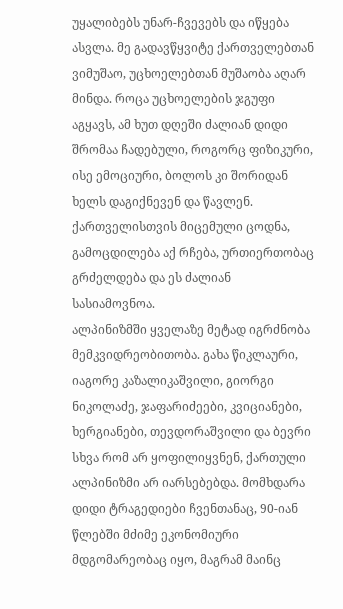უყალიბებს უნარ-ჩვევებს და იწყება ასვლა. მე გადავწყვიტე ქართველებთან ვიმუშაო, უცხოელებთან მუშაობა აღარ მინდა. როცა უცხოელების ჯგუფი აგყავს, ამ ხუთ დღეში ძალიან დიდი შრომაა ჩადებული, როგორც ფიზიკური, ისე ემოციური, ბოლოს კი შორიდან ხელს დაგიქნევენ და წავლენ. ქართველისთვის მიცემული ცოდნა, გამოცდილება აქ რჩება, ურთიერთობაც გრძელდება და ეს ძალიან სასიამოვნოა.
ალპინიზმში ყველაზე მეტად იგრძნობა მემკვიდრეობითობა. გახა წიკლაური, იაგორე კაზალიკაშვილი, გიორგი ნიკოლაძე, ჯაფარიძეები, კვიციანები, ხერგიანები, თევდორაშვილი და ბევრი სხვა რომ არ ყოფილიყვნენ, ქართული ალპინიზმი არ იარსებებდა. მომხდარა დიდი ტრაგედიები ჩვენთანაც, 90-იან წლებში მძიმე ეკონომიური მდგომარეობაც იყო, მაგრამ მაინც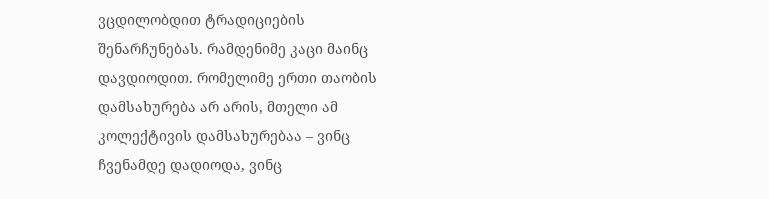ვცდილობდით ტრადიციების შენარჩუნებას. რამდენიმე კაცი მაინც დავდიოდით. რომელიმე ერთი თაობის დამსახურება არ არის, მთელი ამ კოლექტივის დამსახურებაა – ვინც ჩვენამდე დადიოდა, ვინც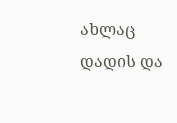ახლაც დადის და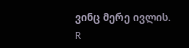ვინც მერე ივლის.
R